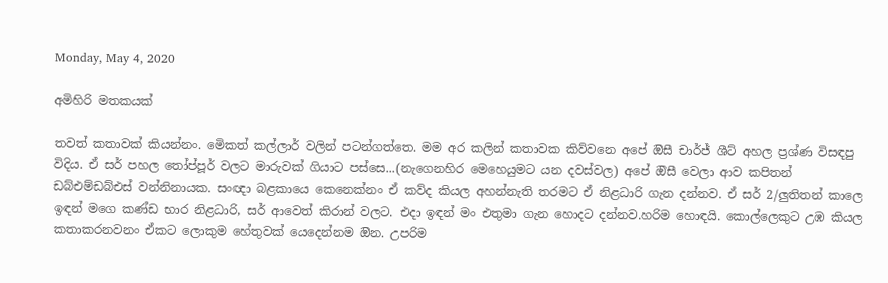Monday, May 4, 2020

අමිහිරි මතකයක්

තවත් කතාවක් කියන්නං. මෙිකත් කල්ලාර් වලින් පටන්ගත්තෙ. මම අර කලින් කතාවක කිව්වනෙ අපේ ඔිසී චාර්ජ් ශීට් අහල ප්‍රශ්ණ විසඳපු විදිය. ඒ සර් පහල තෝප්පූර් වලට මාරුවක් ගියාට පස්සෙ...(නැගෙනහිර මෙහෙයුමට යන දවස්වල) අපේ ඔිසී වෙලා ආව කපිතන් ඩබ්එම්ඩබ්එස් වන්නිනායක. සංඥා බළකායෙ කෙනෙක්නං ඒ කව්ද කියල අහන්නැති තරමට ඒ නිළධාරි ගැන දන්නව. ඒ සර් 2/ලුතිතන් කාලෙ ඉඳන් මගෙ කණ්ඩ භාර නිළධාරි, සර් ආවෙත් කිරාන් වලට. එදා ඉඳන් මං එතුමා ගැන හොදට දන්නව.හරිම හොඳයි. කොල්ලෙකුට උඹ කියල කතාකරනවනං ඒකට ලොකුම හේතුවක් යෙදෙන්නම ඔින. උපරිම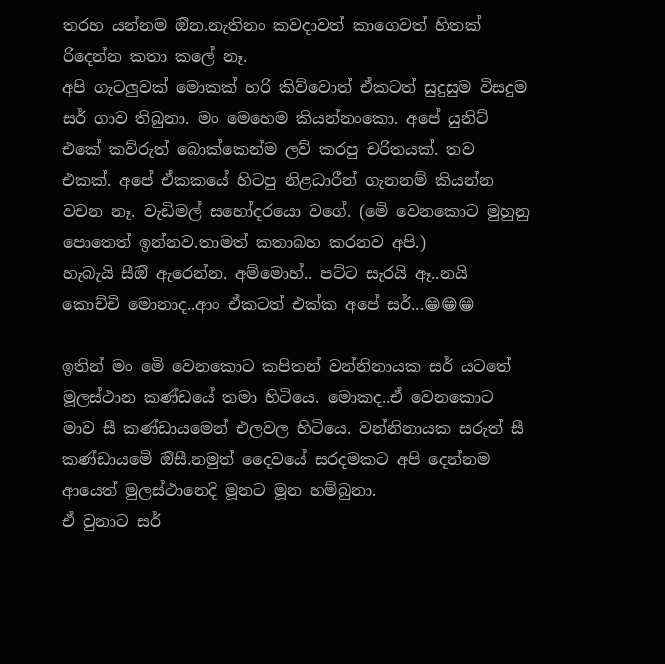තරහ යන්නම ඔින.නැතිනං කවදාවත් කාගෙවත් හිතක් රිදෙන්න කතා කලේ නෑ.
අපි ගැටලුවක් මොකක් හරි කිව්වොත් ඒකටත් සුදුසුම විසදුම සර් ගාව තිබුනා. මං මෙහෙම කියන්නංකො. අපේ යුනිට් එකේ කව්රුත් බොක්කෙන්ම ලව් කරපු චරිතයක්. තව එකක්. අපේ ඒකකයේ හිටපු නිළධාරීන් ගැනනම් කියන්න වචන නෑ. වැඩිමල් සහෝදරයො වගේ. (මෙි වෙනකොට මුහුනු පොතෙත් ඉන්නව.තාමත් කතාබහ කරනව අපි.)
හැබැයි සීඔි ඇරෙන්න. අම්මොහ්.. පට්ට සැරයි ඈ..නයි කොච්චි මොනාද..ආං ඒකටත් එක්ක අපේ සර්...😁😁😁

ඉතින් මං මෙි වෙනකොට කපිතන් වන්නිනායක සර් යටතේ මූලස්ථාන කණ්ඩයේ තමා හිටියෙ. මොකද..ඒ වෙනකොට මාව සී කණ්ඩායමෙන් එලවල හිටියෙ. වන්නිනායක සරුත් සී කණ්ඩායමෙි ඔිසී.නමුත් දෛවයේ සරදමකට අපි දෙන්නම ආයෙත් මුලස්ථානෙදි මූනට මූන හම්බුනා.
ඒ වුනාට සර්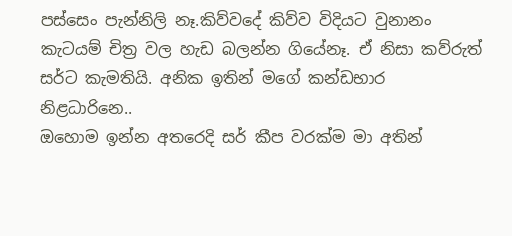පස්සෙං පැන්නිලි නෑ.කිව්වදේ කිව්ව විදියට වුනානං කැටයම් චිත්‍ර වල හැඩ බලන්න ගියේනෑ. ඒ නිසා කව්රුත් සර්ට කැමතියි. අනික ඉතින් මගේ කන්ඩභාර නිළධාරිනෙ..
ඔහොම ඉන්න අතරෙදි සර් කීප වරක්ම මා අතින්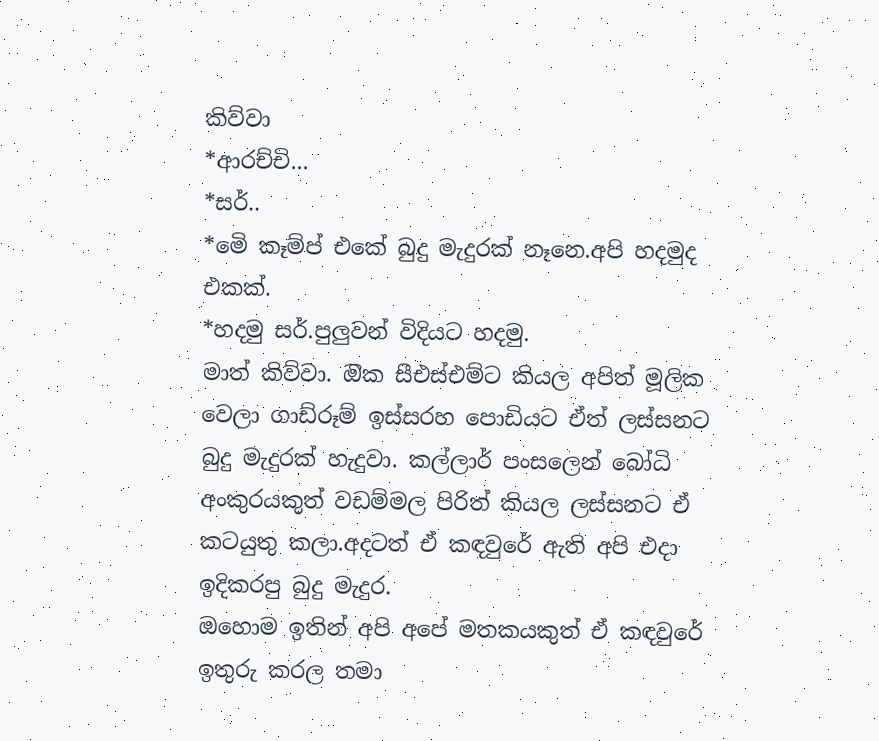කිව්වා
*ආරච්චි...
*සර්..
*මෙි කෑම්ප් එකේ බුදු මැදුරක් නෑනෙ.අපි හදමුද එකක්.
*හදමු සර්.පුලුවන් විදියට හදමු.
මාත් කිව්වා. ඔික සීඑස්එම්ට කියල අපිත් මූලික වෙලා ගාඩ්රූම් ඉස්සරහ පොඩියට ඒත් ලස්සනට බුදු මැදුරක් හැදුවා. කල්ලාර් පංසලෙන් බෝධි අංකුරයකුත් වඩම්මල පිරිත් කියල ලස්සනට ඒ කටයුතු කලා.අදටත් ඒ කඳවුරේ ඇති අපි එදා ඉදිකරපු බුදු මැදුර.
ඔහොම ඉතින් අපි අපේ මතකයකුත් ඒ කඳවුරේ ඉතුරු කරල තමා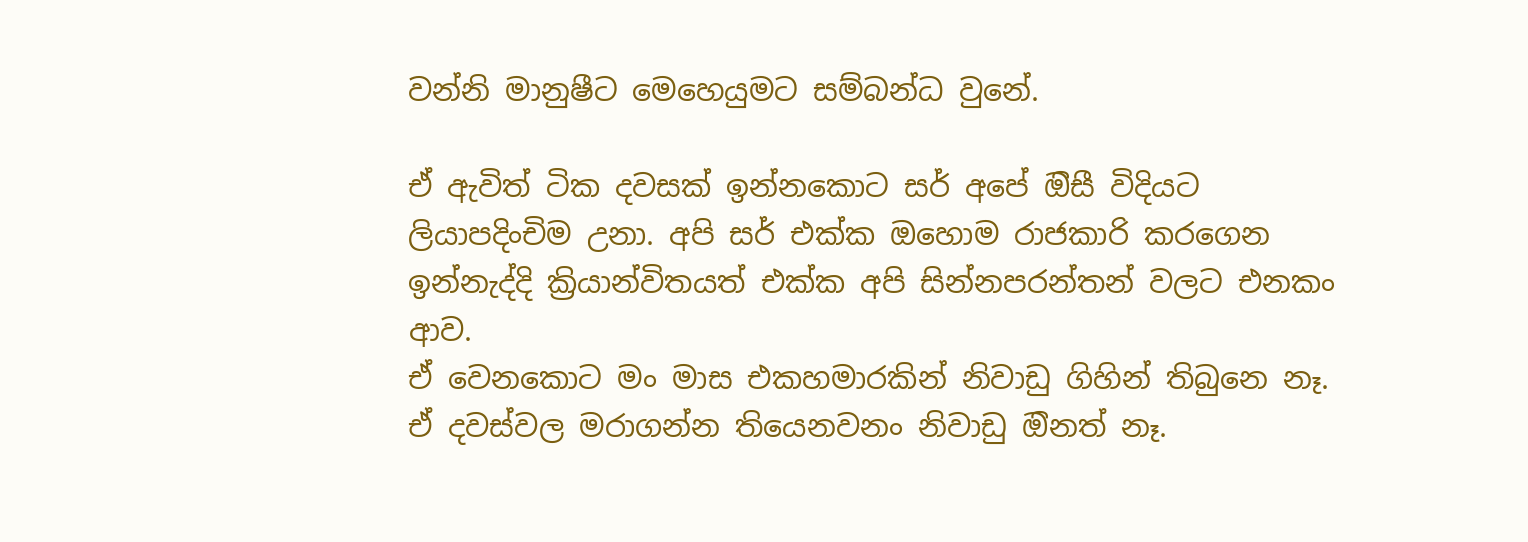වන්නි මානුෂීට මෙහෙයුමට සම්බන්ධ වුනේ.

ඒ ඇවිත් ටික දවසක් ඉන්නකොට සර් අපේ ඔිසී විදියට ලියාපදිංචිම උනා. අපි සර් එක්ක ඔහොම රාජකාරි කරගෙන ඉන්නැද්දි ක්‍රියාන්විතයත් එක්ක අපි සින්නපරන්තන් වලට එනකං ආව.
ඒ වෙනකොට මං මාස එකහමාරකින් නිවාඩු ගිහින් තිබුනෙ නෑ. ඒ දවස්වල මරාගන්න තියෙනවනං නිවාඩු ඔිනත් නෑ.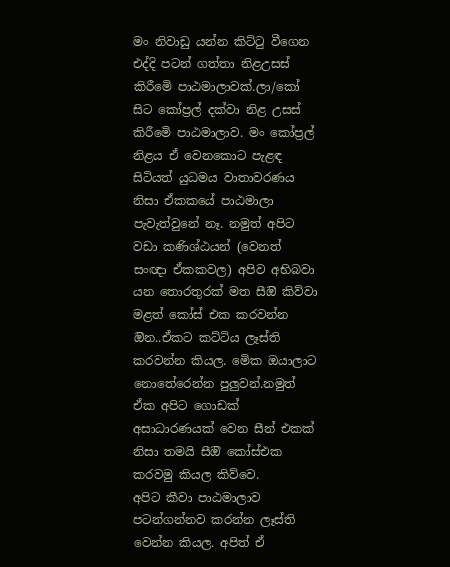මං නිවාඩු යන්න කිට්ටු වීගෙන එද්දි පටන් ගත්තා නිළඋසස් කිරීමෙි පාඨමාලාවක්.ලා/කෝ සිට කෝප්‍රල් දක්වා නිළ උසස් කිරීමෙි පාඨමාලාව. මං කෝප්‍රල් නිළය ඒ වෙනකොට පැළඳ සිටියත් යුධමය වාතාවරණය නිසා ඒකකයේ පාඨමාලා පැවැත්වුනේ නෑ. නමුත් අපිට වඩා කණිශ්ඨයන් (වෙනත් සංඥා ඒකකවල) අපිව අභිබවා යන තොරතුරක් මත සීඔි කිව්වා මළත් කෝස් එක කරවන්න ඔින..ඒකට කට්ටිය ලෑස්ති කරවන්න කියල. මෙික ඔයාලාට නොතේරෙන්න පුලුවන්.නමුත් ඒක අපිට ගොඩක් අසාධාරණයක් වෙන සීන් එකක් නිසා තමයි සීඔි කෝස්එක කරවමු කියල කිව්වෙ.
අපිට කීවා පාඨමාලාව පටන්ගන්නව කරන්න ලෑස්ති වෙන්න කියල. අපිත් ඒ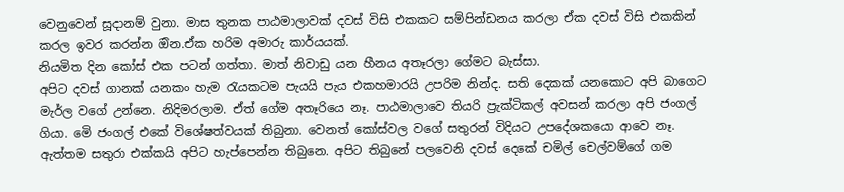වෙනුවෙන් සූදානම් වුනා. මාස තුනක පාඨමාලාවක් දවස් විසි එකකට සම්පින්ඩනය කරලා ඒක දවස් විසි එකකින් කරල ඉවර කරන්න ඔින.ඒක හරිම අමාරු කාර්යයක්.
නියමිත දින කෝස් එක පටන් ගත්තා. මාත් නිවාඩු යන හීනය අතෑරලා ගේමට බැස්සා.
අපිට දවස් ගානක් යනකං හැම රැයකටම පැයයි පැය එකහමාරයි උපරිම නින්ද. සති දෙකක් යනකොට අපි බාගෙට මැර්ල වගේ උන්නෙ. නිදිමරලාම. ඒත් ගේම අතෑරියෙ නෑ. පාඨමාලාවෙ තියරි ප්‍රැක්ටිකල් අවසන් කරලා අපි ජංගල් ගියා. මෙි ජංගල් එකේ විශේෂත්වයක් තිබුනා. වෙනත් කෝස්වල වගේ සතුරන් විදියට උපදේශකයො ආවෙ නෑ. ඇත්තම සතුරා එක්කයි අපිට හැප්පෙන්න තිබුනෙ. අපිට තිබුනේ පලවෙනි දවස් දෙකේ චමිල් චෙල්වම්ගේ ගම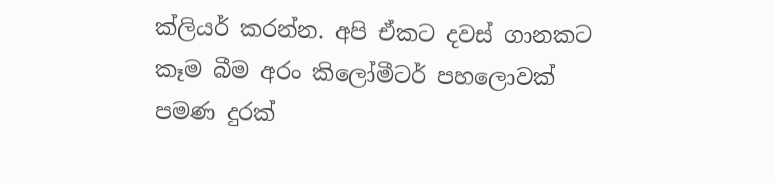ක්ලියර් කරන්න. අපි ඒකට දවස් ගානකට කෑම බීම අරං කිලෝමීටර් පහලොවක් පමණ දුරක්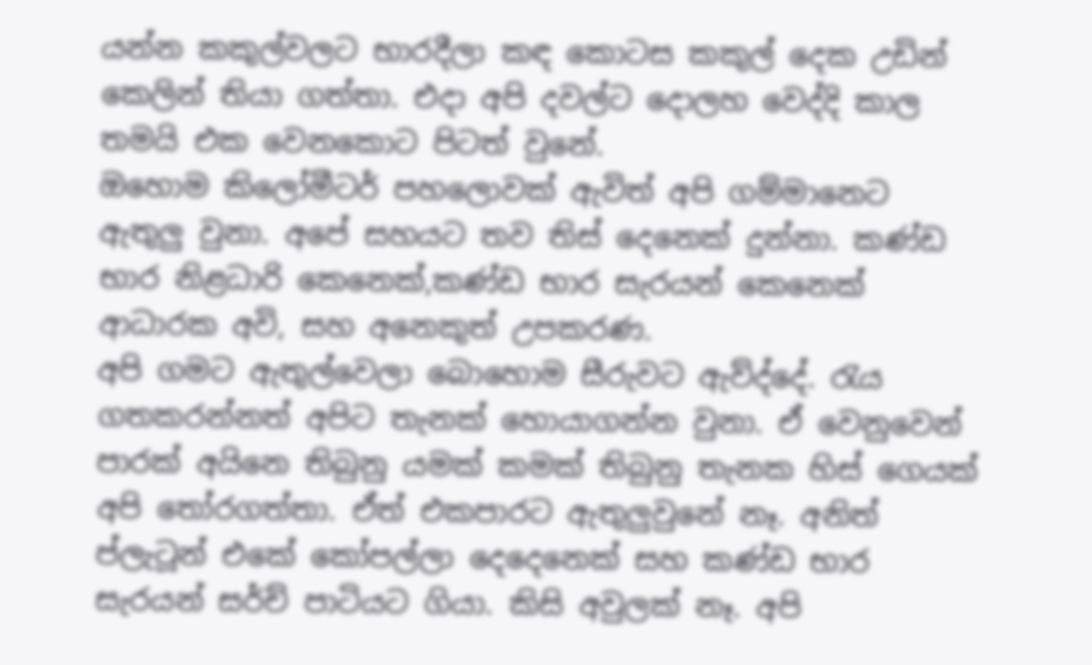යන්න කකුල්වලට භාරදීලා කඳ කොටස කකුල් දෙක උඩින් කෙලින් තියා ගත්තා. එදා අපි දවල්ට දොලහ වෙද්දි කාල තමයි එක වෙනකොට පිටත් වුනේ.
ඔහොම කිලෝමීටර් පහලොවක් ඇවිත් අපි ගම්මානෙට ඇතුලු වුනා. අපේ සහයට තව තිස් දෙනෙක් දුන්නා. කණ්ඩ භාර නිළධාරි කෙනෙක්,කණ්ඩ භාර සැරයන් කෙනෙක් ආධාරක අවි, සහ අනෙකුත් උපකරණ.
අපි ගමට ඇතුල්වෙලා බොහොම සීරුවට ඇව්ද්දේ. රැය ගතකරන්නත් අපිට තැනක් හොයාගන්න වුනා. ඒ වෙනුවෙන් පාරක් අයිනෙ තිබුනු යමක් කමක් තිබුනු තැනක හිස් ගෙයක් අපි තෝරගත්තා. ඒත් එකපාරට ඇතුලුවුනේ නෑ. අනිත් ප්ලැටූන් එකේ කෝපල්ලා දෙදෙනෙක් සහ කණ්ඩ භාර සැරයන් සර්ච් පාටියට ගියා. කිසි අවුලක් නෑ. අපි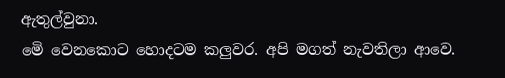ඇතුල්වුනා.
මෙි වෙනකොට හොදටම කලුවර. අපි මගත් නැවතිලා ආවෙ.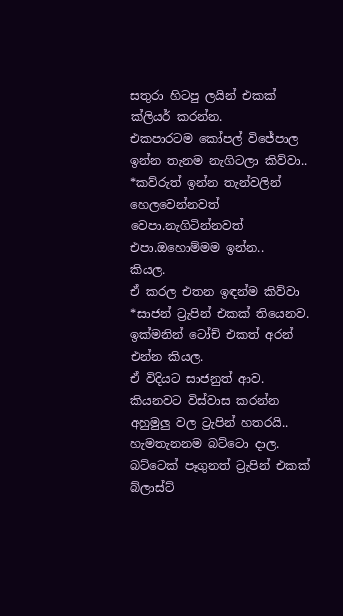සතුරා හිටපු ලයින් එකක් ක්ලියර් කරන්න.
එකපාරටම කෝපල් විජේපාල  ඉන්න තැනම නැගිටලා කිව්වා..
*කව්රුත් ඉන්න තැන්වලින් හෙලවෙන්නවත් වෙපා.නැගිටින්නවත් එපා.ඔහොම්මම ඉන්න..
කියල.
ඒ කරල එතන ඉඳන්ම කිව්වා
*සාජන් ට්‍රැපින් එකක් තියෙනව. ඉක්මනින් ටෝච් එකත් අරන් එන්න කියල.
ඒ විදියට සාජනුත් ආව.
කියනවට විස්වාස කරන්න අහුමුලු වල ට්‍රැපින් හතරයි.. හැමතැනනම බට්ටො දාල. බට්ටෙක් පෑගුනත් ට්‍රැපින් එකක් බ්ලාස්ට්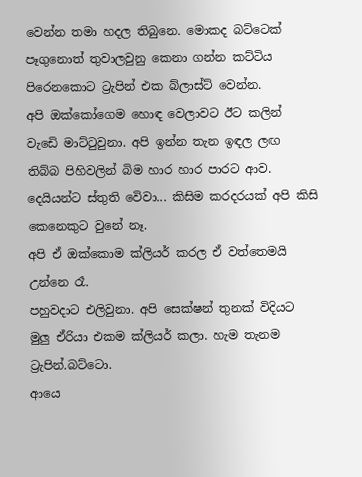වෙන්න තමා හදල තිබුනෙ. මොකද බට්ටෙක් පෑගුනොත් තුවාලවුනු කෙනා ගන්න කට්ටිය පිරෙනකොට ට්‍රැපින් එක බ්ලාස්ට් වෙන්න.
අපි ඔක්කෝගෙම හොඳ වෙලාවට ඊට කලින් වැඩෙි මාට්ටුවුනා. අපි ඉන්න තැන ඉඳල ලඟ තිබ්බ පිහිවලින් බිම හාර හාර පාරට ආව.
දෙයියන්ට ස්තුති වෙිවා... කිසිම කරදරයක් අපි කිසි කෙනෙකුට වුනේ නෑ.
අපි ඒ ඔක්කොම ක්ලියර් කරල ඒ වත්තෙමයි උන්නෙ රෑ.
පහුවදාට එලිවුනා. අපි සෙක්ෂන් තුනක් විදියට මුලු ඒරියා එකම ක්ලියර් කලා. හැම තැනම ට්‍රැපින්.බට්ටො.
ආයෙ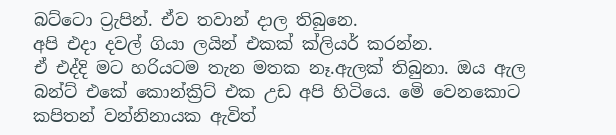බට්ටො ට්‍රැපින්. ඒව තවාන් දාල තිබුනෙ.
අපි එදා දවල් ගියා ලයින් එකක් ක්ලියර් කරන්න.
ඒ එද්දි මට හරියටම තැන මතක නෑ.ඇලක් තිබුනා. ඔය ඇල බන්ට් එකේ කොන්ක්‍රිට් එක උඩ අපි හිටියෙ. මෙි වෙනකොට කපිතන් වන්නිනායක ඇවිත්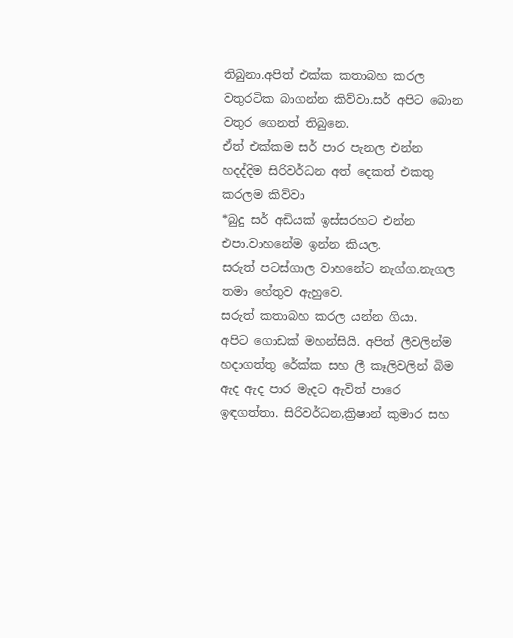තිබුනා.අපිත් එක්ක කතාබහ කරල වතුරටික බාගන්න කිව්වා.සර් අපිට බොන වතුර ගෙනත් තිබුනෙ.
ඒත් එක්කම සර් පාර පැනල එන්න හදද්දිම සිරිවර්ධන අත් දෙකත් එකතු කරලම කිව්වා
*බුදු සර් අඩියක් ඉස්සරහට එන්න එපා.වාහනේම ඉන්න කියල.
සරුත් පටස්ගාල වාහනේට නැග්ග.නැගල තමා හේතුව ඇහුවෙ.
සරුත් කතාබහ කරල යන්න ගියා.
අපිට ගොඩක් මහන්සියි. අපිත් ලීවලින්ම හදාගත්තු රේක්ක සහ ලී කෑලිවලින් බිම ඇද ඇද පාර මැදට ඇවිත් පාරෙ ඉඳගත්තා. සිරිවර්ධන,ක්‍රිෂාන් කුමාර සහ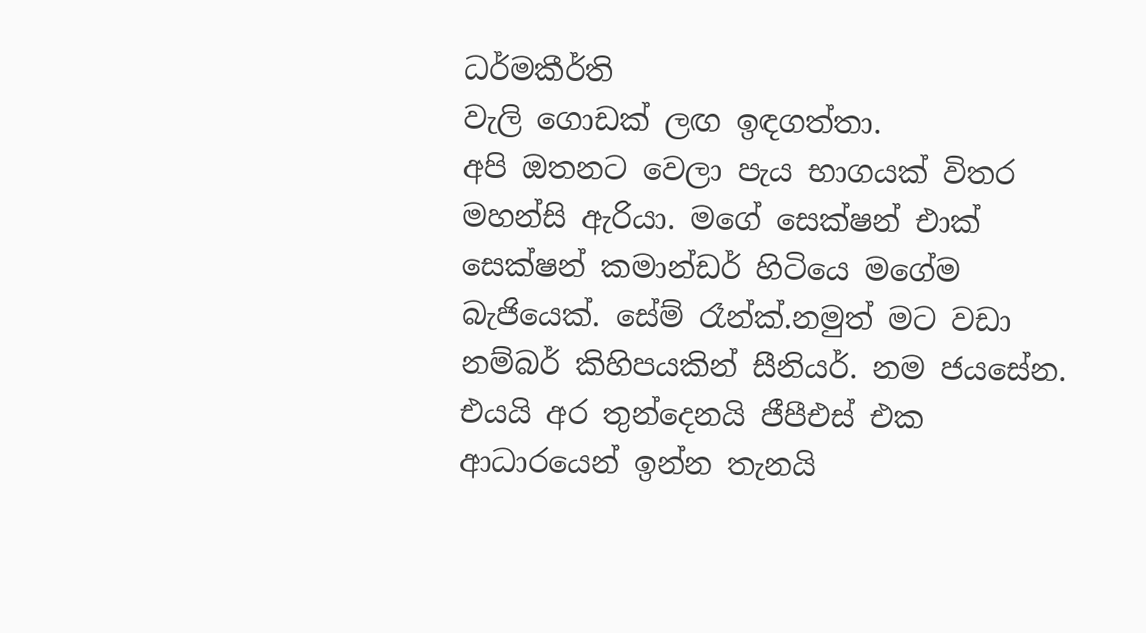ධර්මකීර්ති
වැලි ගොඩක් ලඟ ඉඳගත්තා.
අපි ඔතනට වෙලා පැය භාගයක් විතර මහන්සි ඇරියා. මගේ සෙක්ෂන් එාක් සෙක්ෂන් කමාන්ඩර් හිටියෙ මගේම බැජියෙක්. සේම් රෑන්ක්.නමුත් මට වඩා නම්බර් කිහිපයකින් සීනියර්. නම ජයසේන.
එයයි අර තුන්දෙනයි ජීපීඑස් එක ආධාරයෙන් ඉන්න තැනයි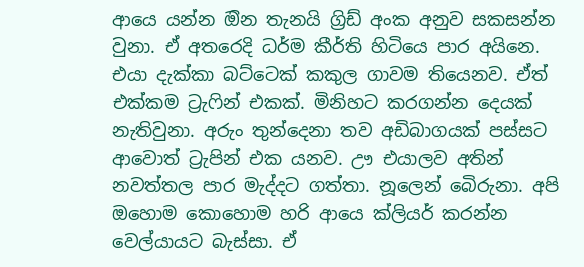ආයෙ යන්න ඔින තැනයි ග්‍රිඩ් අංක අනුව සකසන්න වුනා. ඒ අතරෙදි ධර්ම කීර්ති හිටියෙ පාර අයිනෙ. එයා දැක්කා බට්ටෙක් කකුල ගාවම තියෙනව. ඒත් එක්කම ට්‍රැෆින් එකක්. මිනිහට කරගන්න දෙයක් නැතිවුනා. අරුං තුන්දෙනා තව අඩිබාගයක් පස්සට ආවොත් ට්‍රැපින් එක යනව. ඌ එයාලව අතින් නවත්තල පාර මැද්දට ගත්තා. නූලෙන් බෙිරුනා. අපි ඔහොම කොහොම හරි ආයෙ ක්ලියර් කරන්න වෙල්යායට බැස්සා. ඒ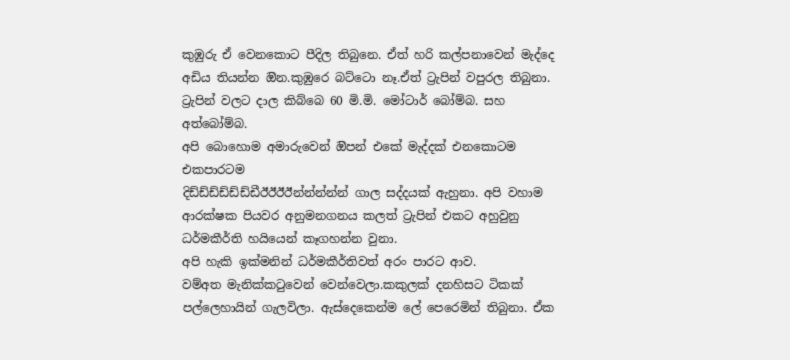කුඹුරු ඒ වෙනකොට පීදිල තිබුනෙ. ඒත් හරි කල්පනාවෙන් මැද්දෙ අඩිය තියන්න ඔින.කුඹුරෙ බට්ටො නෑ.ඒත් ට්‍රැපින් වපුරල තිබුනා. ට්‍රැපින් වලට දාල කිබ්බෙ 60 මි.මි. මෝටාර් බෝම්බ. සහ අත්බෝම්බ.
අපි බොහොම අමාරුවෙන් ඔිපන් එකේ මැද්දක් එනකොටම එකපාරටම
දිඩ්ඩ්ඩ්ඩ්ඩ්ඩ්ඩීඊඊඊඊන්න්න්න්න් ගාල සද්දයක් ඇහුනා. අපි වහාම ආරක්ෂක පියවර අනුමනගනය කලත් ට්‍රැපින් එකට අහුවුනු ධර්මකීර්ති හයියෙන් කෑගහන්න වුනා.
අපි හැකි ඉක්මනින් ධර්මකීර්තිවත් අරං පාරට ආව.
වම්අත මැනික්කටුවෙන් වෙන්වෙලා.කකුලක් දනහිසට ටිකක් පල්ලෙහායින් ගැලවිලා. ඇස්දෙකෙන්ම ලේ පෙරෙමින් තිබුනා. ඒක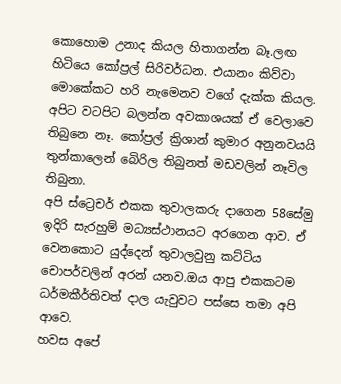කොහොම උනාද කියල හිතාගන්න බෑ.ලඟ හිටියෙ කෝප්‍රල් සිරිවර්ධන. එයානං කිව්වා මොකේකට හරි නැමෙනව වගේ දැක්ක කියල.
අපිට වටපිට බලන්න අවකාශයක් ඒ වෙලාවෙ තිබුනෙ නෑ. කෝප්‍රල් ක්‍රිශාන් කුමාර අනුනවයයි තුන්කාලෙන් බෙිරිල තිබුනත් මඩවලින් නෑවිල තිබුනා.
අපි ස්ට්‍රෙචර් එකක තුවාලකරු දාගෙන 58සේමු ඉදිරි සැරහුම් මධ්‍යස්ථානයට අරගෙන ආව. ඒ වෙනකොට යුද්දෙන් තුවාලවුනු කට්ටිය චොපර්වලින් අරන් යනව.ඔය ආපු එකකටම ධර්මකීර්තිවත් දාල යැවුවට පස්සෙ තමා අපි ආවෙ.
හවස අපේ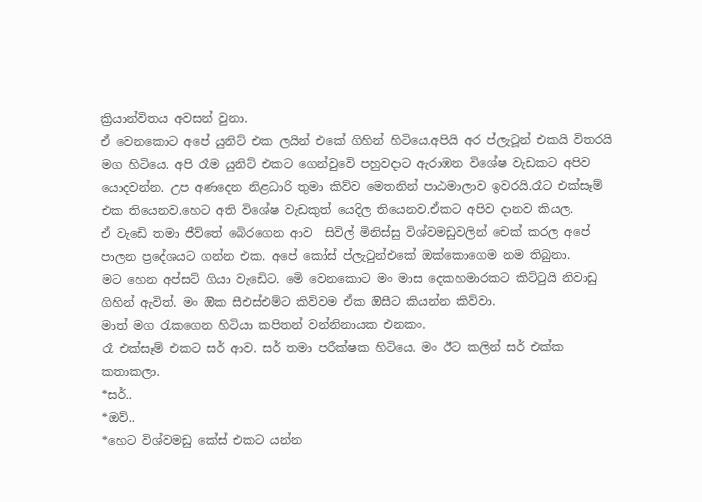ක්‍රියාන්විතය අවසන් වුනා.
ඒ වෙනකොට අපේ යුනිට් එක ලයින් එකේ ගිහින් හිටියෙ.අපියි අර ප්ලැටූන් එකයි විතරයි මග හිටියෙ. අපි රෑම යුනිට් එකට ගෙන්වුවෙි පහුවදාට ඇරාඹන විශේෂ වැඩකට අපිව යොදවන්න. උප අණදෙන නිළධාරි තුමා කිව්ව මෙතනින් පාඨමාලාව ඉවරයි.රෑට එක්සෑම් එක තියෙනව.හෙට අති විශේෂ වැඩකුත් යෙදිල තියෙනව.ඒකට අපිව දානව කියල.
ඒ වැඩෙි තමා ජීව්තේ බෙිරගෙන ආව  සිවිල් මිනිස්සු විශ්වමඩුවලින් චෙක් කරල අපේ පාලන ප්‍රදේශයට ගන්න එක. අපේ කෝස් ප්ලැටුන්එකේ ඔක්කොගෙම නම තිබුනා.
මට හෙන අප්සට් ගියා වැඩෙිට. මෙි වෙනකොට මං මාස දෙකහමාරකට කිට්ටුයි නිවාඩු ගිහින් ඇවිත්. මං ඔික සීඑස්එම්ට කිව්වම ඒක ඔිසීට කියන්න කිව්වා.
මාත් මග රැකගෙන හිටියා කපිතන් වන්නිනායක එනකං.
රෑ එක්සෑම් එකට සර් ආව. සර් තමා පරීක්ෂක හිටියෙ. මං ඊට කලින් සර් එක්ක කතාකලා.
*සර්..
*ඔව්..
*හෙට විශ්වමඩු කේස් එකට යන්න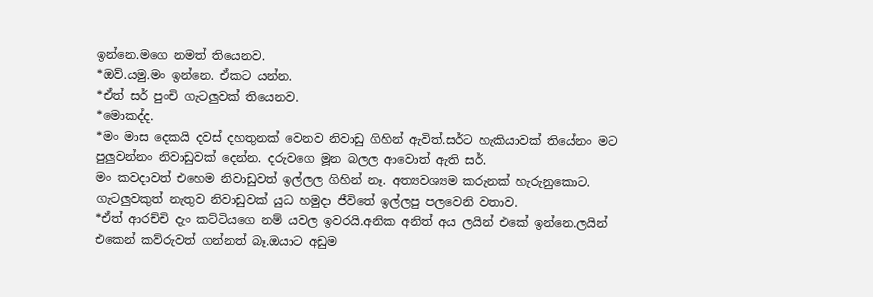ඉන්නෙ.මගෙ නමත් තියෙනව.
*ඔව්.යමු.මං ඉන්නෙ. ඒකට යන්න.
*ඒත් සර් පුංචි ගැටලුවක් තියෙනව.
*මොකද්ද.
*මං මාස දෙකයි දවස් දහතුනක් වෙනව නිවාඩු ගිහින් ඇවිත්.සර්ට හැකියාවක් තියේනං මට පුලුවන්නං නිවාඩුවක් දෙන්න. දරුවගෙ මූන බලල ආවොත් ඇති සර්.
මං කවදාවත් එහෙම නිවාඩුවත් ඉල්ලල ගිහින් නෑ. අත්‍යවශ්‍යම කරුනක් හැරුනුකොට. ගැටලුවකුත් නැතුව නිවාඩුවක් යුධ හමුදා ජීවිතේ ඉල්ලපු පලවෙනි වතාව.
*ඒත් ආරච්චි දැං කට්ටියගෙ නම් යවල ඉවරයි.අනික අනිත් අය ලයින් එකේ ඉන්නෙ.ලයින් එකෙන් කව්රුවත් ගන්නත් බෑ.ඔයාට අඩුම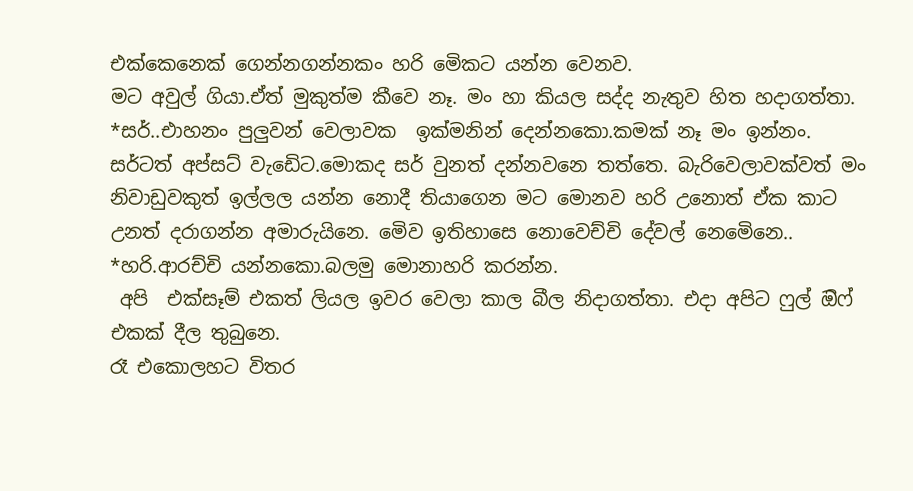එක්කෙනෙක් ගෙන්නගන්නකං හරි මෙිකට යන්න වෙනව.
මට අවුල් ගියා.ඒත් මුකුත්ම කීවෙ නෑ. මං හා කියල සද්ද නැතුව හිත හදාගත්තා.
*සර්..එාහනං පුලුවන් වෙලාවක  ඉක්මනින් දෙන්නකො.කමක් නෑ මං ඉන්නං.
සර්ටත් අප්සට් වැඩෙිට.මොකද සර් වුනත් දන්නවනෙ තත්තෙ. බැරිවෙලාවක්වත් මං නිවාඩුවකුත් ඉල්ලල යන්න නොදී තියාගෙන මට මොනව හරි උනොත් ඒක කාට උනත් දරාගන්න අමාරුයිනෙ. මෙිව ඉතිහාසෙ නොවෙච්චි දේවල් නෙමෙිනෙ..
*හරි.ආරච්චි යන්නකො.බලමු මොනාහරි කරන්න.
 අපි  එක්සෑම් එකත් ලියල ඉවර වෙලා කාල බීල නිදාගත්තා. එදා අපිට ෆුල් ඔිෆ් එකක් දීල තුබුනෙ.
රෑ එකොලහට විතර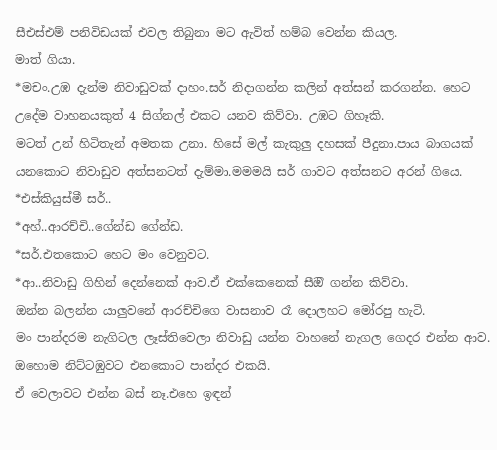සීඑස්එම් පනිවිඩයක් එවල තිබුනා මට ඇවිත් හම්බ වෙන්න කියල.
මාත් ගියා.
*මචං.උඹ දැන්ම නිවාඩුවක් දාහං.සර් නිදාගන්න කලින් අත්සන් කරගන්න. හෙට උදේම වාහනයකුත් 4 සිග්නල් එකට යනව කිව්වා. උඹට ගිහෑකි.
මටත් උන් හිටිතැන් අමතක උනා. හිසේ මල් කැකුලු දහසක් පීදුනා.පාය බාගයක් යනකොට නිවාඩුව අත්සනටත් දැම්මා.මමමයි සර් ගාවට අත්සනට අරන් ගියෙ.
*එස්කියුස්මී සර්..
*අහ්..ආරච්චි..ගේන්ඩ ගේන්ඩ.
*සර්.එතකොට හෙට මං වෙනුවට.
*ආ..නිවාඩු ගිහින් දෙන්නෙක් ආව.ඒ එක්කෙනෙක් සීඔි ගන්න කිව්වා.
ඔන්න බලන්න යාලුවනේ ආරච්චිගෙ වාසනාව රෑ දොලහට මෝරපු හැටි.
මං පාන්දරම නැගිටල ලෑස්තිවෙලා නිවාඩු යන්න වාහනේ නැගල ගෙදර එන්න ආව.
ඔහොම නිට්ටඹුවට එනකොට පාන්දර එකයි.
ඒ වෙලාවට එන්න බස් නෑ.එහෙ ඉඳන්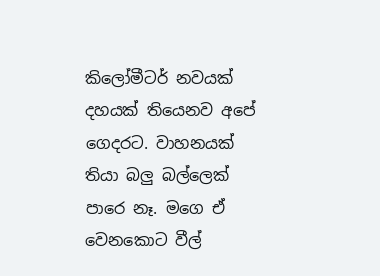කිලෝමීටර් නවයක් දහයක් තියෙනව අපේ ගෙදරට. වාහනයක් තියා බලු බල්ලෙක් පාරෙ නෑ. මගෙ ඒ වෙනකොට වීල්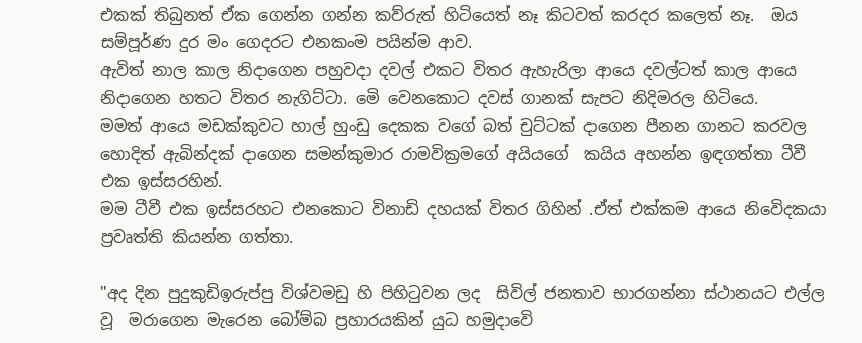එකක් තිබුනත් ඒක ගෙන්න ගන්න කව්රුත් හිටියෙත් නෑ කිටවත් කරදර කලෙත් නෑ.  ඔය සම්පූර්ණ දුර මං ගෙදරට එනකංම පයින්ම ආව.
ඇවිත් නාල කාල නිදාගෙන පහුවදා දවල් එකට විතර ඇහැරිලා ආයෙ දවල්ටත් කාල ආයෙ නිදාගෙන හතට විතර නැගිට්ටා. මෙි වෙනකොට දවස් ගානක් සැපට නිදිමරල හිටියෙ.
මමත් ආයෙ මඩක්කුවට හාල් හුංඩු දෙකක වගේ බත් චුට්ටක් දාගෙන පීනන ගානට කරවල හොදිත් ඇබින්දක් දාගෙන සමන්කුමාර රාමවික්‍රමගේ අයියගේ  කයිය අහන්න ඉඳගත්තා ටීවී එක ඉස්සරහින්.
මම ටීවී එක ඉස්සරහට එනකොට විනාඩි දහයක් විතර ගිහින් .ඒත් එක්කම ආයෙ නිවෙිදකයා ප්‍රවෘත්ති කියන්න ගත්තා.

"අද දින පුදුකුඩිඉරුප්පු විශ්වමඩු හි පිහිටුවන ලද  සිවිල් ජනතාව භාරගන්නා ස්ථානයට එල්ල වූ  මරාගෙන මැරෙන බෝම්බ ප්‍රහාරයකින් යුධ හමුදාවෙි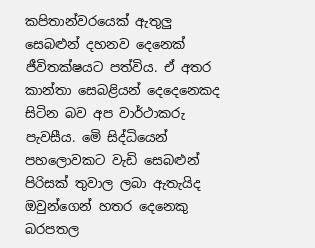කපිතාන්වරයෙක් ඇතුලු සෙබළුන් දහනව දෙනෙක් ජීවිතක්ෂයට පත්විය. ඒ අතර කාන්තා සෙබළියන් දෙදෙනෙකද සිටින බව අප වාර්ථාකරු පැවසීය. මෙි සිද්ධියෙන් පහලොවකට වැඩි සෙබළුන් පිරිසක් තුවාල ලබා ඇතැයිද ඔවුන්ගෙන් හතර දෙනෙකු බරපතල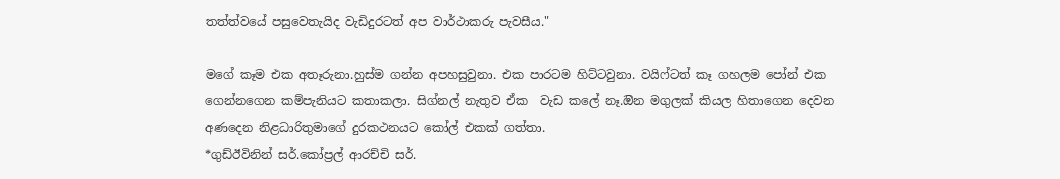තත්ත්වයේ පසුවෙතැයිද වැඩිදුරටත් අප වාර්ථාකරු පැවසීය."

මගේ කෑම එක අතෑරුනා.හුස්ම ගන්න අපහසුවුනා. එක පාරටම හිට්ටවුනා. වයිෆ්ටත් කෑ ගහලම පෝන් එක ගෙන්නගෙන කම්පැනියට කතාකලා. සිග්නල් නැතුව ඒක  වැඩ කලේ නෑ.ඔින මගුලක් කියල හිතාගෙන දෙවන අණදෙන නිළධාරිතුමාගේ දුරකථනයට කෝල් එකක් ගත්තා.
*ගුඩ්ඊවිනින් සර්.කෝප්‍රල් ආරච්චි සර්.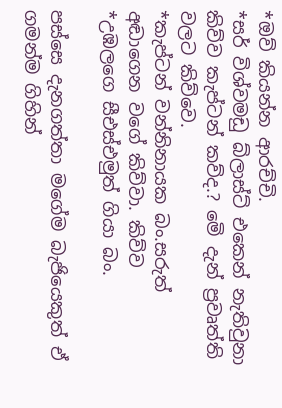*ඔව් කියන්න ආරච්චි.
*සර් විශ්වමඩු බ්ලාස්ට් එකෙන් නැතිවුනා කිව්ව කැප්ටන් කව්ද.? මෙි දැන් ප්‍රවෘත්ති වලට කිව්වෙ.
*කැප්ටන් වන්නිනායක බං.සරුත් අඬාගෙන වගේ කිව්වා. කිව්ව
*උඹලගෙ සීඑස්එමුත් ගියා බං.

පස්සෙ දැනගත්තා මගේම බැජියෙකුත් ඒ ගමන්ම ගිහින්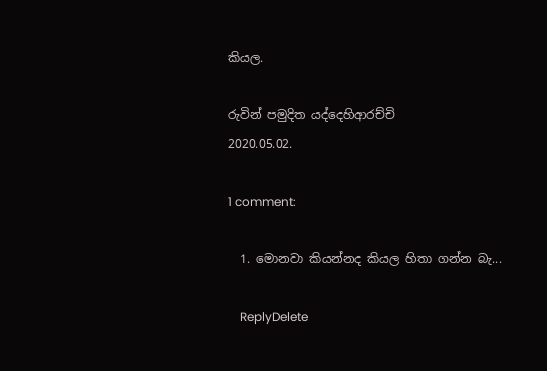කියල.

රුවින් පමුදිත යද්දෙහිආරච්චි
2020.05.02.

1 comment:

  1. මොනවා කියන්නද කියල හිතා ගන්න බැ...

    ReplyDelete